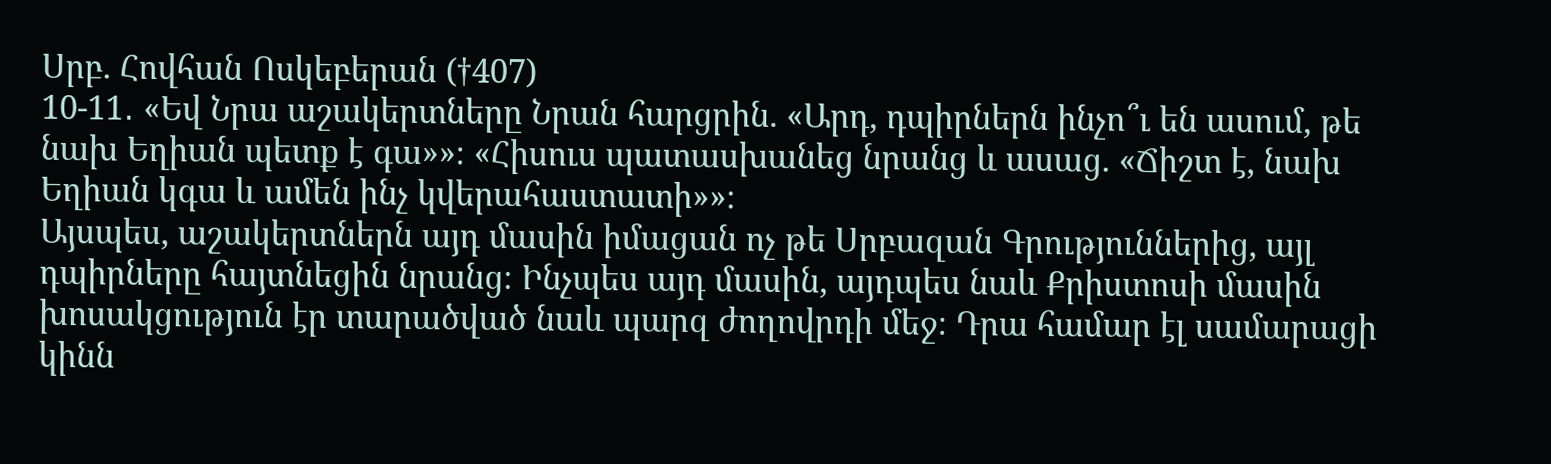Սրբ. Հովհան Ոսկեբերան (†407)
10-11․ «Եվ Նրա աշակերտները Նրան հարցրին. «Արդ, դպիրներն ինչո՞ւ են ասում, թե նախ Եղիան պետք է գա»»։ «Հիսուս պատասխանեց նրանց և ասաց. «Ճիշտ է, նախ Եղիան կգա և ամեն ինչ կվերահաստատի»»։
Այսպես, աշակերտներն այդ մասին իմացան ոչ թե Սրբազան Գրություններից, այլ դպիրները հայտնեցին նրանց։ Ինչպես այդ մասին, այդպես նաև Քրիստոսի մասին խոսակցություն էր տարածված նաև պարզ ժողովրդի մեջ։ Դրա համար էլ սամարացի կինն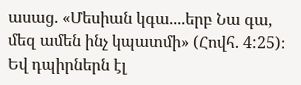ասաց. «Մեսիան կգա....երբ Նա գա, մեզ ամեն ինչ կպատմի» (Հովհ. 4:25)։ Եվ դպիրներն էլ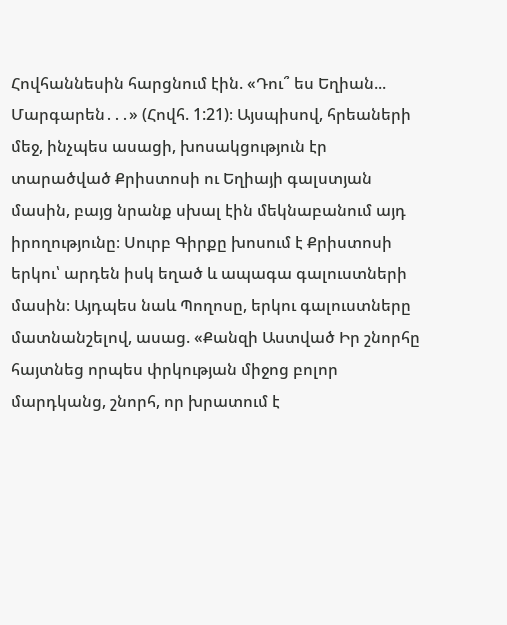Հովհաննեսին հարցնում էին. «Դու՞ ես Եղիան... Մարգարեն․․․» (Հովհ. 1:21)։ Այսպիսով, հրեաների մեջ, ինչպես ասացի, խոսակցություն էր տարածված Քրիստոսի ու Եղիայի գալստյան մասին, բայց նրանք սխալ էին մեկնաբանում այդ իրողությունը։ Սուրբ Գիրքը խոսում է Քրիստոսի երկու՝ արդեն իսկ եղած և ապագա գալուստների մասին։ Այդպես նաև Պողոսը, երկու գալուստները մատնանշելով, ասաց. «Քանզի Աստված Իր շնորհը հայտնեց որպես փրկության միջոց բոլոր մարդկանց, շնորհ, որ խրատում է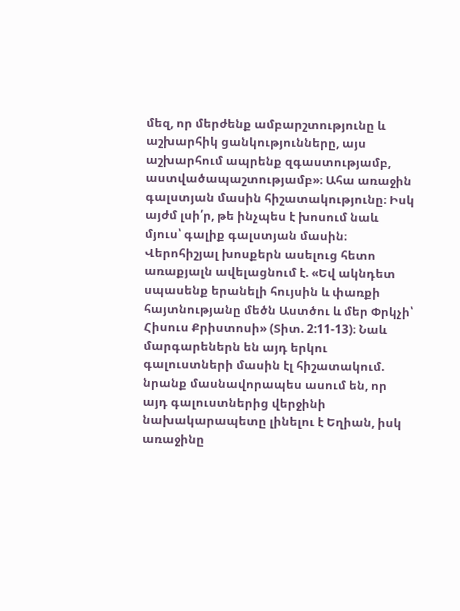մեզ, որ մերժենք ամբարշտությունը և աշխարհիկ ցանկությունները, այս աշխարհում ապրենք զգաստությամբ, աստվածապաշտությամբ»։ Ահա առաջին գալստյան մասին հիշատակությունը։ Իսկ այժմ լսի՛ր, թե ինչպես է խոսում նաև մյուս՝ գալիք գալստյան մասին։ Վերոհիշյալ խոսքերն ասելուց հետո առաքյալն ավելացնում է. «Եվ ակնդետ սպասենք երանելի հույսին և փառքի հայտնությանը մեծն Աստծու և մեր Փրկչի՝ Հիսուս Քրիստոսի» (Տիտ. 2:11-13)։ Նաև մարգարեներն են այդ երկու գալուստների մասին էլ հիշատակում. նրանք մասնավորապես ասում են, որ այդ գալուստներից վերջինի նախակարապետը լինելու է Եղիան, իսկ առաջինը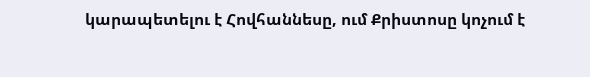կարապետելու է Հովհաննեսը, ում Քրիստոսը կոչում է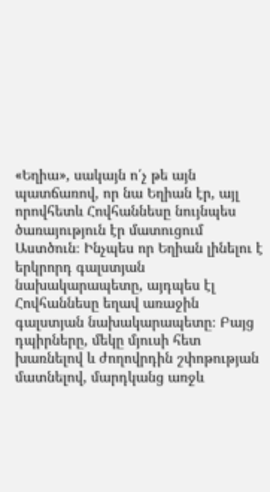«Եղիա», սակայն ո՛չ թե այն պատճառով, որ նա Եղիան էր, այլ որովհետև Հովհաննեսը նույնպես ծառայություն էր մատուցում Աստծուն։ Ինչպես որ Եղիան լինելու է երկրորդ գալստյան նախակարապետը, այդպես էլ Հովհաննեսը եղավ առաջին գալստյան նախակարապետը։ Բայց դպիրները, մեկը մյուսի հետ խառնելով և ժողովրդին շփոթության մատնելով, մարդկանց առջև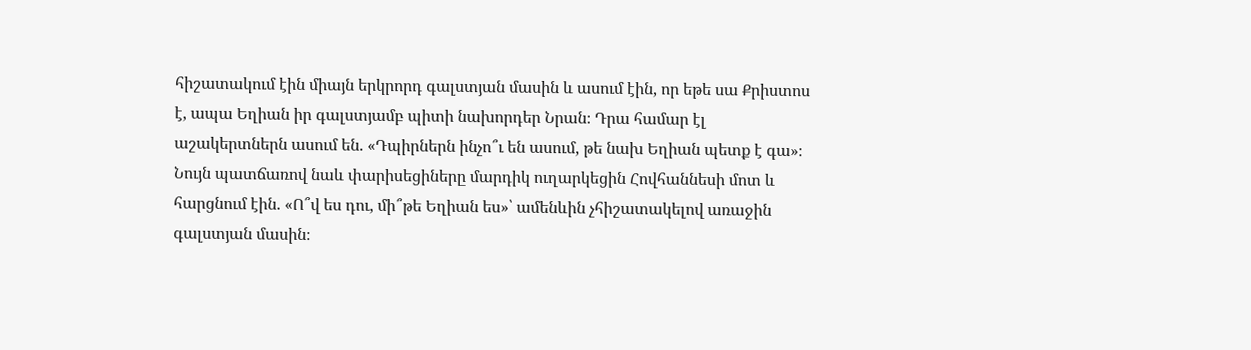հիշատակում էին միայն երկրորդ գալստյան մասին և ասում էին, որ եթե սա Քրիստոս է, ապա Եղիան իր գալստյամբ պիտի նախորդեր Նրան։ Դրա համար էլ աշակերտներն ասում են. «Դպիրներն ինչո՞ւ են ասում, թե նախ Եղիան պետք է գա»։ Նույն պատճառով նաև փարիսեցիները մարդիկ ուղարկեցին Հովհաննեսի մոտ և հարցնում էին. «Ո՞վ ես դու, մի՞թե Եղիան ես»՝ ամենևին չհիշատակելով առաջին գալստյան մասին։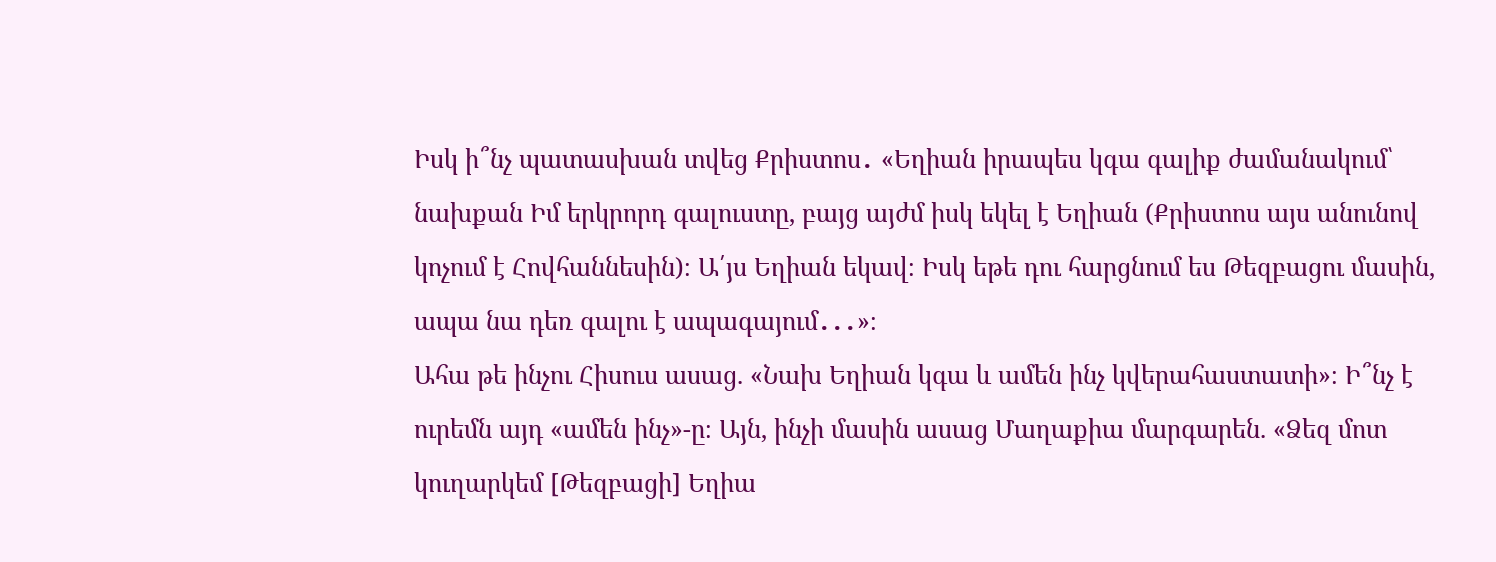Իսկ ի՞նչ պատասխան տվեց Քրիստոս․ «Եղիան իրապես կգա գալիք ժամանակում՝ նախքան Իմ երկրորդ գալուստը, բայց այժմ իսկ եկել է Եղիան (Քրիստոս այս անունով կոչում է Հովհաննեսին)։ Ա՛յս Եղիան եկավ։ Իսկ եթե դու հարցնում ես Թեզբացու մասին, ապա նա դեռ գալու է ապագայում․․․»։
Ահա թե ինչու Հիսուս ասաց. «Նախ Եղիան կգա և ամեն ինչ կվերահաստատի»։ Ի՞նչ է ուրեմն այդ «ամեն ինչ»-ը։ Այն, ինչի մասին ասաց Մաղաքիա մարգարեն. «Ձեզ մոտ կուղարկեմ [Թեզբացի] Եղիա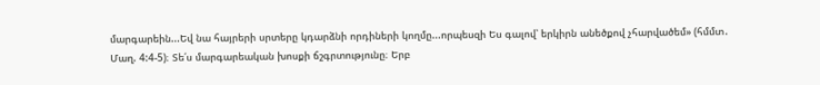մարգարեին...Եվ նա հայրերի սրտերը կդարձնի որդիների կողմը...որպեսզի Ես գալով՝ երկիրն անեծքով չհարվածեմ» (հմմտ․ Մաղ. 4:4-5)։ Տե՛ս մարգարեական խոսքի ճշգրտությունը։ Երբ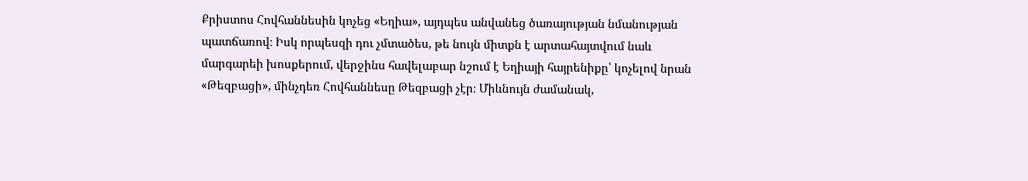Քրիստոս Հովհաննեսին կոչեց «Եղիա», այդպես անվանեց ծառայության նմանության պատճառով։ Իսկ որպեսզի դու չմտածես, թե նույն միտքն է արտահայտվում նաև մարգարեի խոսքերում, վերջինս հավելաբար նշում է Եղիայի հայրենիքը՝ կոչելով նրան «Թեզբացի», մինչդեռ Հովհաննեսը Թեզբացի չէր։ Միևնույն ժամանակ,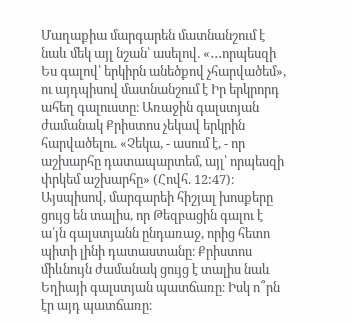Մաղաքիա մարգարեն մատնանշում է նաև մեկ այլ նշան՝ ասելով. «․․․որպեսզի Ես գալով՝ երկիրն անեծքով չհարվածեմ», ու այդպիսով մատնանշում է Իր երկրորդ ահեղ գալուստը։ Առաջին գալստյան ժամանակ Քրիստոս չեկավ երկրին հարվածելու. «Չեկա, - ասում է, - որ աշխարհը դատապարտեմ, այլ՝ որպեսզի փրկեմ աշխարհը» (Հովհ. 12:47)։ Այսպիսով, մարգարեի հիշյալ խոսքերը ցույց են տալիս, որ Թեզբացին գալու է ա՛յն գալստյանն ընդառաջ, որից հետո պիտի լինի դատաստանը։ Քրիստոս միևնույն ժամանակ ցույց է տալիս նաև Եղիայի գալստյան պատճառը։ Իսկ ո՞րն էր այդ պատճառը։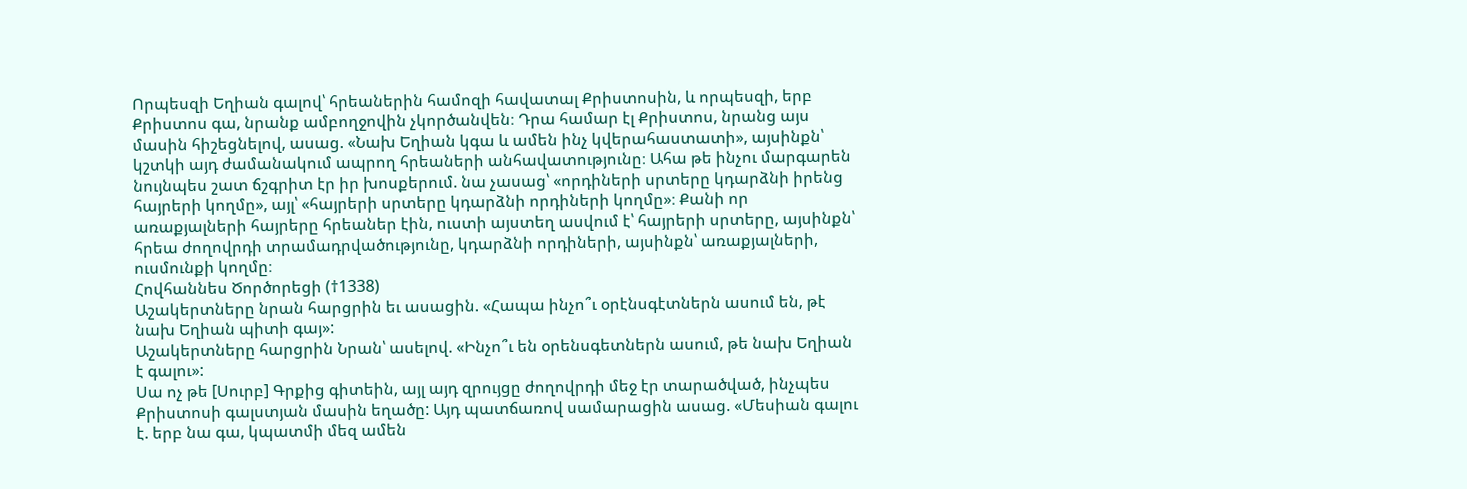Որպեսզի Եղիան գալով՝ հրեաներին համոզի հավատալ Քրիստոսին, և որպեսզի, երբ Քրիստոս գա, նրանք ամբողջովին չկործանվեն։ Դրա համար էլ Քրիստոս, նրանց այս մասին հիշեցնելով, ասաց. «Նախ Եղիան կգա և ամեն ինչ կվերահաստատի», այսինքն՝ կշտկի այդ ժամանակում ապրող հրեաների անհավատությունը։ Ահա թե ինչու մարգարեն նույնպես շատ ճշգրիտ էր իր խոսքերում. նա չասաց՝ «որդիների սրտերը կդարձնի իրենց հայրերի կողմը», այլ՝ «հայրերի սրտերը կդարձնի որդիների կողմը»։ Քանի որ առաքյալների հայրերը հրեաներ էին, ուստի այստեղ ասվում է՝ հայրերի սրտերը, այսինքն՝ հրեա ժողովրդի տրամադրվածությունը, կդարձնի որդիների, այսինքն՝ առաքյալների, ուսմունքի կողմը։
Հովհաննես Ծործորեցի (†1338)
Աշակերտները նրան հարցրին եւ ասացին. «Հապա ինչո՞ւ օրէնսգէտներն ասում են, թէ նախ Եղիան պիտի գայ»:
Աշակերտները հարցրին Նրան՝ ասելով. «Ինչո՞ւ են օրենսգետներն ասում, թե նախ Եղիան է գալու»:
Սա ոչ թե [Սուրբ] Գրքից գիտեին, այլ այդ զրույցը ժողովրդի մեջ էր տարածված, ինչպես Քրիստոսի գալստյան մասին եղածը: Այդ պատճառով սամարացին ասաց. «Մեսիան գալու է. երբ նա գա, կպատմի մեզ ամեն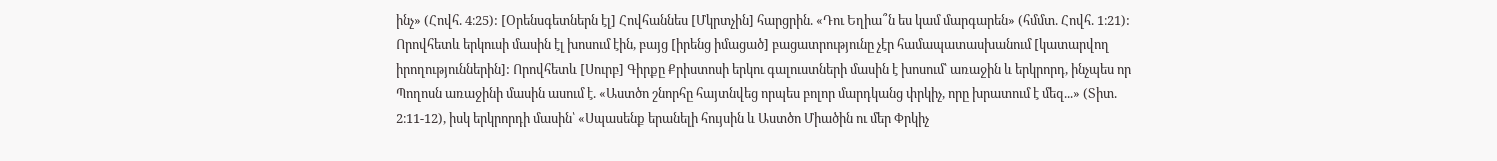ինչ» (Հովհ. 4։25): [Օրենսգետներն էլ] Հովհաննես [Մկրտչին] հարցրին. «Դու Եղիա՞ն ես կամ մարգարեն» (հմմտ. Հովհ. 1։21): Որովհետև երկուսի մասին էլ խոսում էին, բայց [իրենց իմացած] բացատրությունը չէր համապատասխանում [կատարվող իրողություններին]: Որովհետև [Սուրբ] Գիրքը Քրիստոսի երկու գալուստների մասին է խոսում՝ առաջին և երկրորդ, ինչպես որ Պողոսն առաջինի մասին ասում է. «Աստծո շնորհը հայտնվեց որպես բոլոր մարդկանց փրկիչ, որը խրատում է մեզ...» (Տիտ. 2։11-12), իսկ երկրորդի մասին՝ «Սպասենք երանելի հույսին և Աստծո Միածին ու մեր Փրկիչ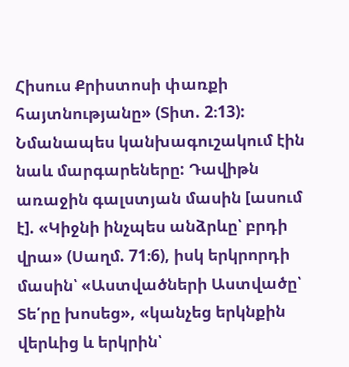Հիսուս Քրիստոսի փառքի հայտնությանը» (Տիտ. 2։13): Նմանապես կանխագուշակում էին նաև մարգարեները: Դավիթն առաջին գալստյան մասին [ասում է]. «Կիջնի ինչպես անձրևը՝ բրդի վրա» (Սաղմ. 71։6), իսկ երկրորդի մասին՝ «Աստվածների Աստվածը՝ Տե՛րը խոսեց», «կանչեց երկնքին վերևից և երկրին՝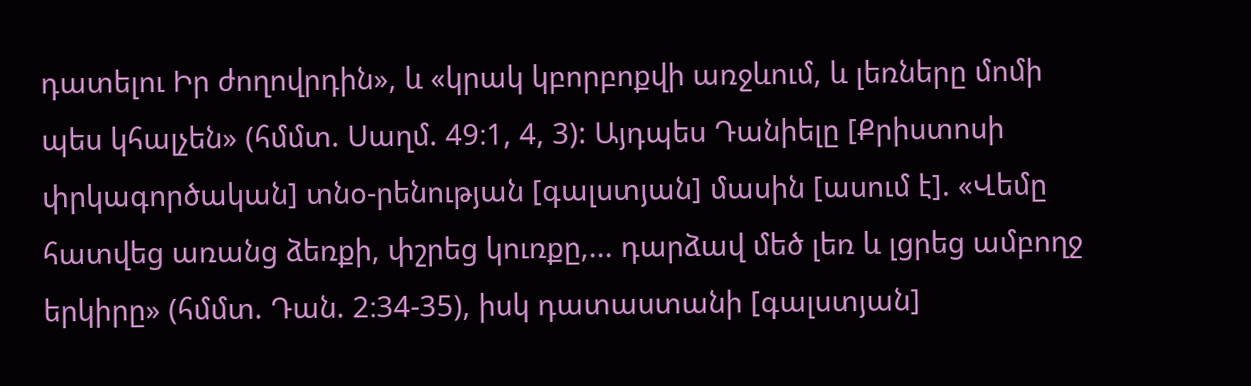դատելու Իր ժողովրդին», և «կրակ կբորբոքվի առջևում, և լեռները մոմի պես կհալչեն» (հմմտ. Սաղմ. 49։1, 4, 3): Այդպես Դանիելը [Քրիստոսի փրկագործական] տնօ-րենության [գալստյան] մասին [ասում է]. «Վեմը հատվեց առանց ձեռքի, փշրեց կուռքը,... դարձավ մեծ լեռ և լցրեց ամբողջ երկիրը» (հմմտ. Դան. 2։34-35), իսկ դատաստանի [գալստյան]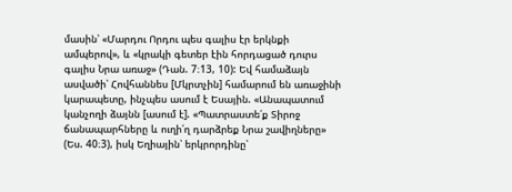մասին՝ «Մարդու Որդու պես գալիս էր երկնքի ամպերով», և «կրակի գետեր էին հորդացած դուրս գալիս Նրա առաջ» (Դան. 7։13, 10): Եվ համաձայն ասվածի՝ Հովհաննես [Մկրտչին] համարում են առաջինի կարապետը, ինչպես ասում է Եսային. «Անապատում կանչողի ձայնն [ասում է]. «Պատրաստե՛ք Տիրոջ ճանապարհները և ուղի՛ղ դարձրեք Նրա շավիղները» (Ես. 40։3), իսկ Եղիային՝ երկրորդինը՝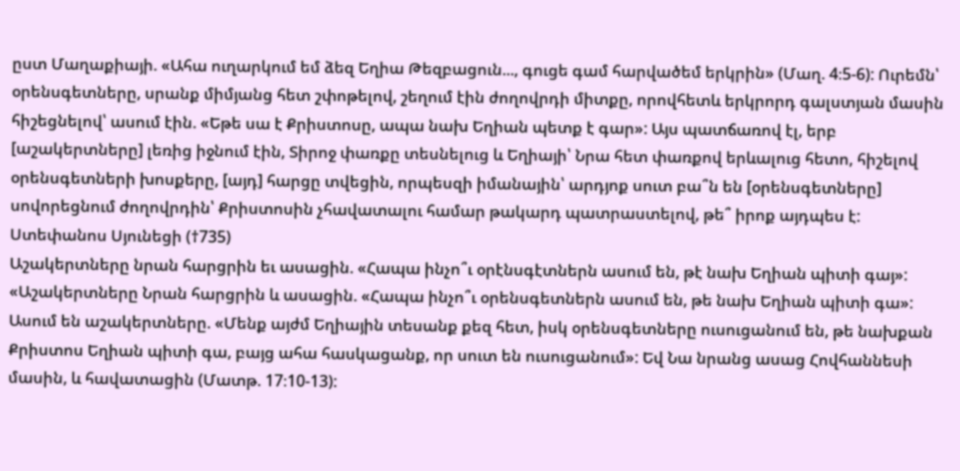ըստ Մաղաքիայի. «Ահա ուղարկում եմ ձեզ Եղիա Թեզբացուն..., գուցե գամ հարվածեմ երկրին» (Մաղ. 4։5-6): Ուրեմն՝ օրենսգետները, սրանք միմյանց հետ շփոթելով, շեղում էին ժողովրդի միտքը, որովհետև երկրորդ գալստյան մասին հիշեցնելով՝ ասում էին. «Եթե սա է Քրիստոսը, ապա նախ Եղիան պետք է գար»: Այս պատճառով էլ, երբ [աշակերտները] լեռից իջնում էին, Տիրոջ փառքը տեսնելուց և Եղիայի՝ Նրա հետ փառքով երևալուց հետո, հիշելով օրենսգետների խոսքերը, [այդ] հարցը տվեցին, որպեսզի իմանային՝ արդյոք սուտ բա՞ն են [օրենսգետները] սովորեցնում ժողովրդին՝ Քրիստոսին չհավատալու համար թակարդ պատրաստելով, թե՞ իրոք այդպես է:
Ստեփանոս Սյունեցի (†735)
Աշակերտները նրան հարցրին եւ ասացին. «Հապա ինչո՞ւ օրէնսգէտներն ասում են, թէ նախ Եղիան պիտի գայ»:
«Աշակերտները Նրան հարցրին և ասացին. «Հապա ինչո՞ւ օրենսգետներն ասում են, թե նախ Եղիան պիտի գա»:
Ասում են աշակերտները. «Մենք այժմ Եղիային տեսանք քեզ հետ, իսկ օրենսգետները ուսուցանում են, թե նախքան Քրիստոս Եղիան պիտի գա, բայց ահա հասկացանք, որ սուտ են ուսուցանում»: Եվ Նա նրանց ասաց Հովհաննեսի մասին, և հավատացին (Մատթ. 17։10-13):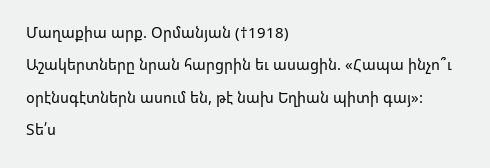Մաղաքիա արք. Օրմանյան (†1918)
Աշակերտները նրան հարցրին եւ ասացին. «Հապա ինչո՞ւ օրէնսգէտներն ասում են, թէ նախ Եղիան պիտի գայ»:
Տե՛ս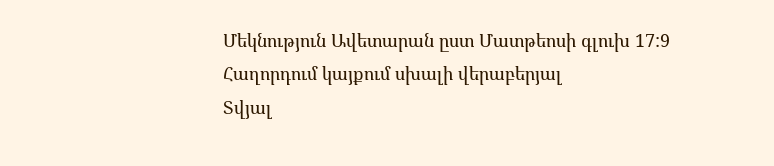Մեկնություն Ավետարան ըստ Մատթեոսի գլուխ 17:9
Հաղորդում կայքում սխալի վերաբերյալ
Տվյալ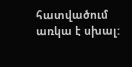հատվածում առկա է սխալ: